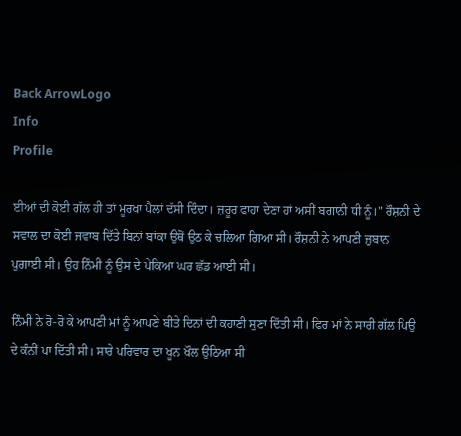Back ArrowLogo
Info
Profile

ਈਆਂ ਦੀ ਕੋਈ ਗੱਲ ਹੀ ਤਾਂ ਮੂਰਖਾ ਪੈਲਾਂ ਦੱਸੀ ਦਿੰਦਾ। ਜ਼ਰੂਰ ਫਾਹਾ ਦੇਣਾ ਹਾਂ ਅਸੀਂ ਬਗਾਨੀ ਧੀ ਨੂੰ।" ਰੌਸ਼ਨੀ ਦੇ ਸਵਾਲ ਦਾ ਕੋਈ ਜਵਾਬ ਦਿੱਤੇ ਬਿਨਾਂ ਬਾਂਕਾ ਉਥੋਂ ਉਠ ਕੇ ਚਲਿਆ ਗਿਆ ਸੀ। ਰੌਸ਼ਨੀ ਨੇ ਆਪਣੀ ਜ਼ੁਬਾਨ ਪੁਗਾਈ ਸੀ। ਉਹ ਨਿੰਮੀ ਨੂੰ ਉਸ ਦੇ ਪੇਕਿਆ ਘਰ ਛੱਡ ਆਈ ਸੀ।

ਨਿੰਮੀ ਨੇ ਰੋ-ਰੋ ਕੇ ਆਪਣੀ ਮਾਂ ਨੂੰ ਆਪਣੇ ਬੀਤੇ ਦਿਨਾਂ ਦੀ ਕਹਾਣੀ ਸੁਣਾ ਦਿੱਤੀ ਸੀ। ਫਿਰ ਮਾਂ ਨੇ ਸਾਰੀ ਗੱਲ ਪਿਉ ਦੇ ਕੰਨੀਂ ਪਾ ਦਿੱਤੀ ਸੀ। ਸਾਰੇ ਪਰਿਵਾਰ ਦਾ ਖੂਨ ਖੌਲ ਉਠਿਆ ਸੀ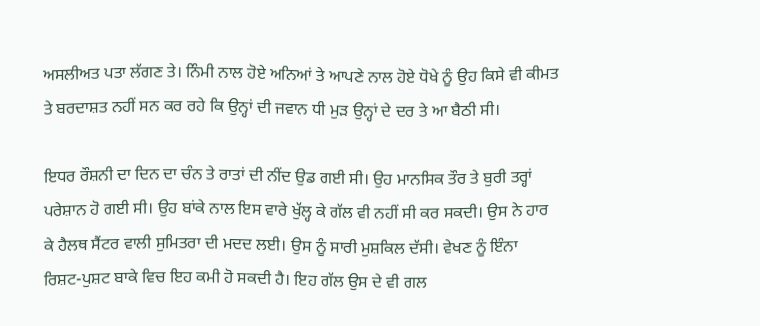ਅਸਲੀਅਤ ਪਤਾ ਲੱਗਣ ਤੇ। ਨਿੰਮੀ ਨਾਲ ਹੋਏ ਅਨਿਆਂ ਤੇ ਆਪਣੇ ਨਾਲ ਹੋਏ ਧੋਖੇ ਨੂੰ ਉਹ ਕਿਸੇ ਵੀ ਕੀਮਤ ਤੇ ਬਰਦਾਸ਼ਤ ਨਹੀਂ ਸਨ ਕਰ ਰਹੇ ਕਿ ਉਨ੍ਹਾਂ ਦੀ ਜਵਾਨ ਧੀ ਮੁੜ ਉਨ੍ਹਾਂ ਦੇ ਦਰ ਤੇ ਆ ਬੈਠੀ ਸੀ।

ਇਧਰ ਰੌਸ਼ਨੀ ਦਾ ਦਿਨ ਦਾ ਚੰਨ ਤੇ ਰਾਤਾਂ ਦੀ ਨੀਂਦ ਉਡ ਗਈ ਸੀ। ਉਹ ਮਾਨਸਿਕ ਤੌਰ ਤੇ ਬੁਰੀ ਤਰ੍ਹਾਂ ਪਰੇਸ਼ਾਨ ਹੋ ਗਈ ਸੀ। ਉਹ ਬਾਂਕੇ ਨਾਲ ਇਸ ਵਾਰੇ ਖੁੱਲ੍ਹ ਕੇ ਗੱਲ ਵੀ ਨਹੀਂ ਸੀ ਕਰ ਸਕਦੀ। ਉਸ ਨੇ ਹਾਰ ਕੇ ਹੈਲਥ ਸੈਂਟਰ ਵਾਲੀ ਸੁਮਿਤਰਾ ਦੀ ਮਦਦ ਲਈ। ਉਸ ਨੂੰ ਸਾਰੀ ਮੁਸ਼ਕਿਲ ਦੱਸੀ। ਵੇਖਣ ਨੂੰ ਇੰਨਾ ਰਿਸ਼ਟ-ਪੁਸ਼ਟ ਬਾਕੇ ਵਿਚ ਇਹ ਕਮੀ ਹੋ ਸਕਦੀ ਹੈ। ਇਹ ਗੱਲ ਉਸ ਦੇ ਵੀ ਗਲ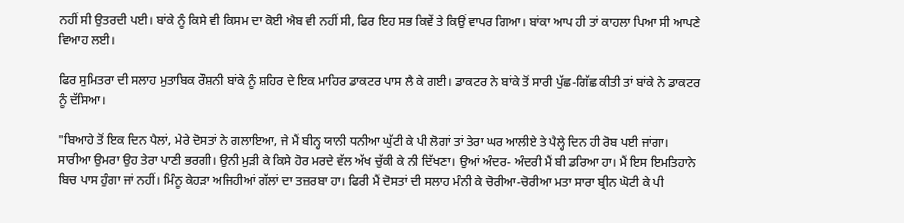ਨਹੀਂ ਸੀ ਉਤਰਦੀ ਪਈ। ਬਾਂਕੇ ਨੂੰ ਕਿਸੇ ਵੀ ਕਿਸਮ ਦਾ ਕੋਈ ਐਬ ਵੀ ਨਹੀਂ ਸੀ, ਫਿਰ ਇਹ ਸਭ ਕਿਵੇਂ ਤੇ ਕਿਉਂ ਵਾਪਰ ਗਿਆ। ਬਾਂਕਾ ਆਪ ਹੀ ਤਾਂ ਕਾਹਲਾ ਪਿਆ ਸੀ ਆਪਣੇ ਵਿਆਹ ਲਈ।

ਫਿਰ ਸੁਮਿਤਰਾ ਦੀ ਸਲਾਹ ਮੁਤਾਬਿਕ ਰੌਸ਼ਨੀ ਬਾਂਕੇ ਨੂੰ ਸ਼ਹਿਰ ਦੇ ਇਕ ਮਾਹਿਰ ਡਾਕਟਰ ਪਾਸ ਲੈ ਕੇ ਗਈ। ਡਾਕਟਰ ਨੇ ਬਾਂਕੇ ਤੋਂ ਸਾਰੀ ਪੁੱਛ-ਗਿੱਛ ਕੀਤੀ ਤਾਂ ਬਾਂਕੇ ਨੇ ਡਾਕਟਰ ਨੂੰ ਦੱਸਿਆ।

"ਬਿਆਹੇ ਤੋਂ ਇਕ ਦਿਨ ਪੈਲਾਂ, ਮੇਰੇ ਦੋਸਤਾਂ ਨੇ ਗਲਾਇਆ, ਜੇ ਮੈਂ ਬੀਨ੍ਹ ਯਾਨੀ ਧਨੀਆ ਘੁੱਟੀ ਕੇ ਪੀ ਲੋਗਾਂ ਤਾਂ ਤੇਰਾ ਘਰ ਆਲੀਏ ਤੇ ਪੈਲ੍ਹੇ ਦਿਨ ਹੀ ਰੋਬ ਪਈ ਜਾਂਗਾ। ਸਾਰੀਆ ਉਮਰਾ ਉਹ ਤੇਰਾ ਪਾਣੀ ਭਰਗੀ। ਉਨੀ ਮੁੜੀ ਕੇ ਕਿਸੇ ਹੋਰ ਮਰਦੇ ਵੱਲ ਅੱਖ ਚੁੱਕੀ ਕੇ ਨੀ ਦਿੱਖਣਾ। ਉਆਂ ਅੰਦਰ- ਅੰਦਰੀ ਮੈਂ ਬੀ ਡਰਿਆ ਹਾ। ਮੈਂ ਇਸ ਇਮਤਿਹਾਨੇ ਬਿਚ ਪਾਸ ਹੁੰਗਾ ਜਾਂ ਨਹੀਂ। ਮਿੰਨੂ ਕੇਹੜਾ ਅਜਿਹੀਆਂ ਗੱਲਾਂ ਦਾ ਤਜ਼ਰਬਾ ਹਾ। ਫਿਰੀ ਮੈਂ ਦੋਸਤਾਂ ਦੀ ਸਲਾਹ ਮੰਨੀ ਕੇ ਚੋਰੀਆ-ਚੋਰੀਆ ਮਤਾ ਸਾਰਾ ਬ੍ਰੀਨ ਘੋਟੀ ਕੇ ਪੀ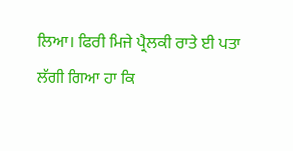ਲਿਆ। ਫਿਰੀ ਮਿਜੇ ਪ੍ਰੈਲਕੀ ਰਾਤੇ ਈ ਪਤਾ ਲੱਗੀ ਗਿਆ ਹਾ ਕਿ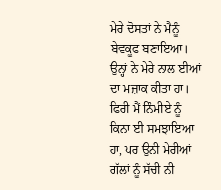ਮੇਰੇ ਦੋਸਤਾਂ ਨੇ ਮੈਨੂੰ ਬੇਵਕੂਫ ਬਣਾਇਆ। ਉਨ੍ਹਾਂ ਨੇ ਮੇਰੇ ਨਾਲ ਈਆਂ ਦਾ ਮਜ਼ਾਕ ਕੀਤਾ ਹਾ। ਫਿਰੀ ਮੈਂ ਨਿੰਮੀਏ ਨੂੰ ਕਿਨਾ ਈ ਸਮਝਾਇਆ ਹਾ, ਪਰ ਉਨੀ ਮੇਰੀਆਂ ਗੱਲਾਂ ਨੂੰ ਸੱਚੀ ਨੀ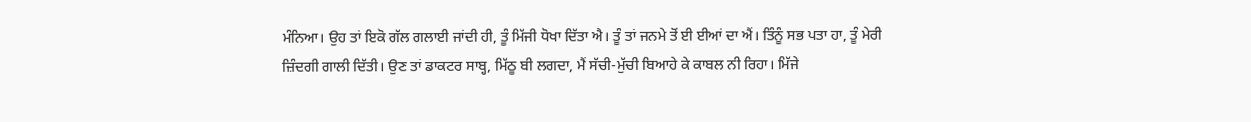ਮੰਨਿਆ। ਉਹ ਤਾਂ ਇਕੋ ਗੱਲ ਗਲਾਈ ਜਾਂਦੀ ਹੀ, ਤੂੰ ਮਿੱਜੀ ਧੋਖਾ ਦਿੱਤਾ ਐ। ਤੂੰ ਤਾਂ ਜਨਮੇ ਤੋਂ ਈ ਈਆਂ ਦਾ ਐਂ। ਤਿੰਨੂੰ ਸਭ ਪਤਾ ਹਾ, ਤੂੰ ਮੇਰੀ ਜ਼ਿੰਦਗੀ ਗਾਲੀ ਦਿੱਤੀ। ਉਣ ਤਾਂ ਡਾਕਟਰ ਸਾਬ੍ਹ, ਮਿੱਠੂ ਬੀ ਲਗਦਾ, ਮੈਂ ਸੱਚੀ-ਮੁੱਚੀ ਬਿਆਹੇ ਕੇ ਕਾਬਲ ਨੀ ਰਿਹਾ। ਮਿੱਜੇ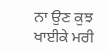ਨਾ ਉਣ ਕੁਝ ਖਾਈਕੇ ਮਰੀ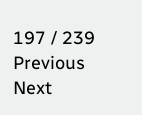197 / 239
Previous
Next